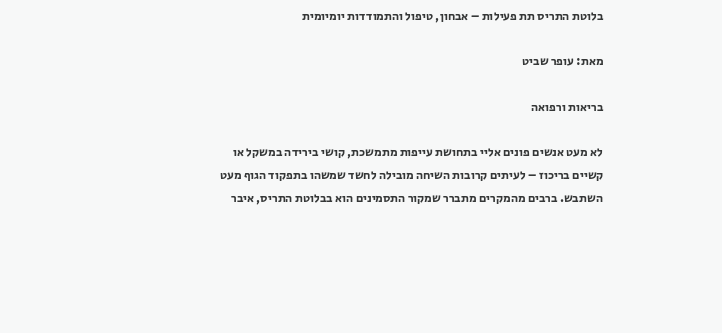בלוטת התריס תת פעילות – אבחון, טיפול והתמודדות יומיומית

מאת: עופר שביט

בריאות ורפואה

לא מעט אנשים פונים אליי בתחושת עייפות מתמשכת, קושי בירידה במשקל או קשיים בריכוז – לעיתים קרובות השיחה מובילה לחשד שמשהו בתפקוד הגוף מעט השתבש. ברבים מהמקרים מתברר שמקור התסמינים הוא בבלוטת התריס, איבר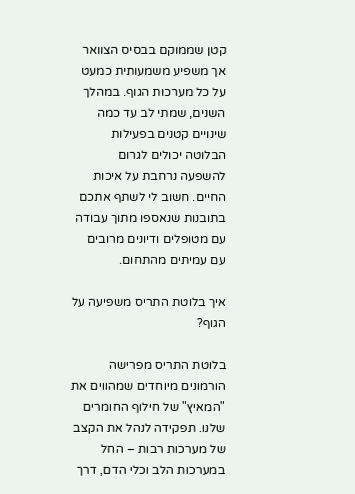קטן שממוקם בבסיס הצוואר אך משפיע משמעותית כמעט על כל מערכות הגוף. במהלך השנים, שמתי לב עד כמה שינויים קטנים בפעילות הבלוטה יכולים לגרום להשפעה נרחבת על איכות החיים. חשוב לי לשתף אתכם בתובנות שנאספו מתוך עבודה עם מטופלים ודיונים מרובים עם עמיתים מהתחום.

איך בלוטת התריס משפיעה על הגוף?

בלוטת התריס מפרישה הורמונים מיוחדים שמהווים את "המאיץ" של חילוף החומרים שלנו. תפקידה לנהל את הקצב של מערכות רבות – החל במערכות הלב וכלי הדם, דרך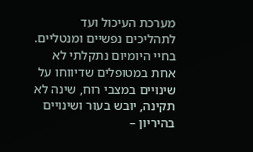מערכת העיכול ועד לתהליכים נפשיים ומנטליים. בחיי היומיום נתקלתי לא אחת במטופלים שדיווחו על שינויים במצבי רוח, שינה לא תקינה, יובש בעור ושינויים בהיריון –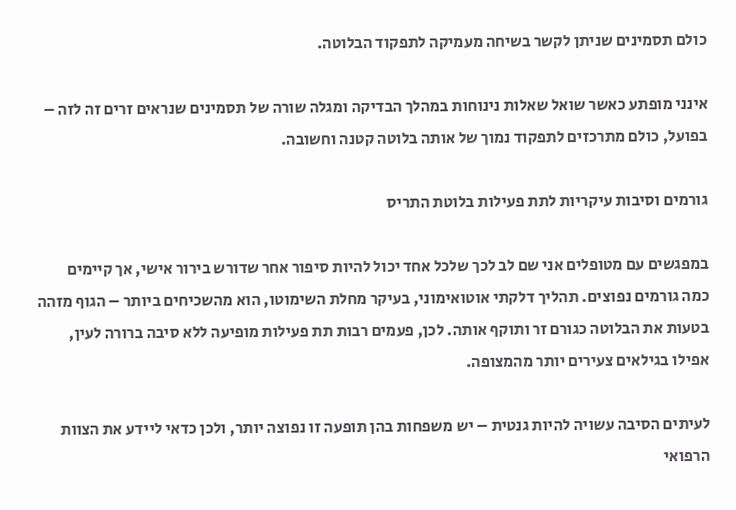כולם תסמינים שניתן לקשר בשיחה מעמיקה לתפקוד הבלוטה.

אינני מופתע כאשר שואל שאלות נינוחות במהלך הבדיקה ומגלה שורה של תסמינים שנראים זרים זה לזה – בפועל, כולם מתרכזים לתפקוד נמוך של אותה בלוטה קטנה וחשובה.

גורמים וסיבות עיקריות לתת פעילות בלוטת התריס

במפגשים עם מטופלים אני שם לב לכך שלכל אחד יכול להיות סיפור אחר שדורש בירור אישי, אך קיימים כמה גורמים נפוצים. תהליך דלקתי אוטואימוני, בעיקר מחלת השימוטו, הוא מהשכיחים ביותר – הגוף מזהה בטעות את הבלוטה כגורם זר ותוקף אותה. לכן, פעמים רבות תת פעילות מופיעה ללא סיבה ברורה לעין, אפילו בגילאים צעירים יותר מהמצופה.

לעיתים הסיבה עשויה להיות גנטית – יש משפחות בהן תופעה זו נפוצה יותר, ולכן כדאי ליידע את הצוות הרפואי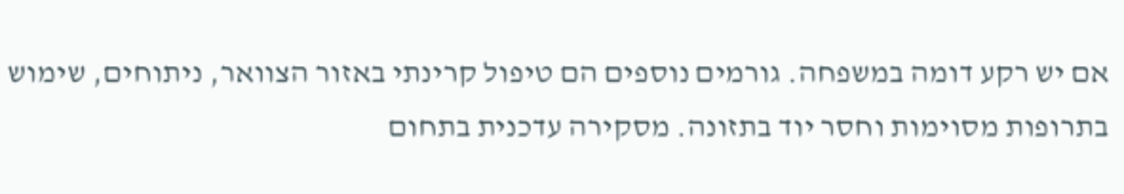אם יש רקע דומה במשפחה. גורמים נוספים הם טיפול קרינתי באזור הצוואר, ניתוחים, שימוש בתרופות מסוימות וחסר יוד בתזונה. מסקירה עדכנית בתחום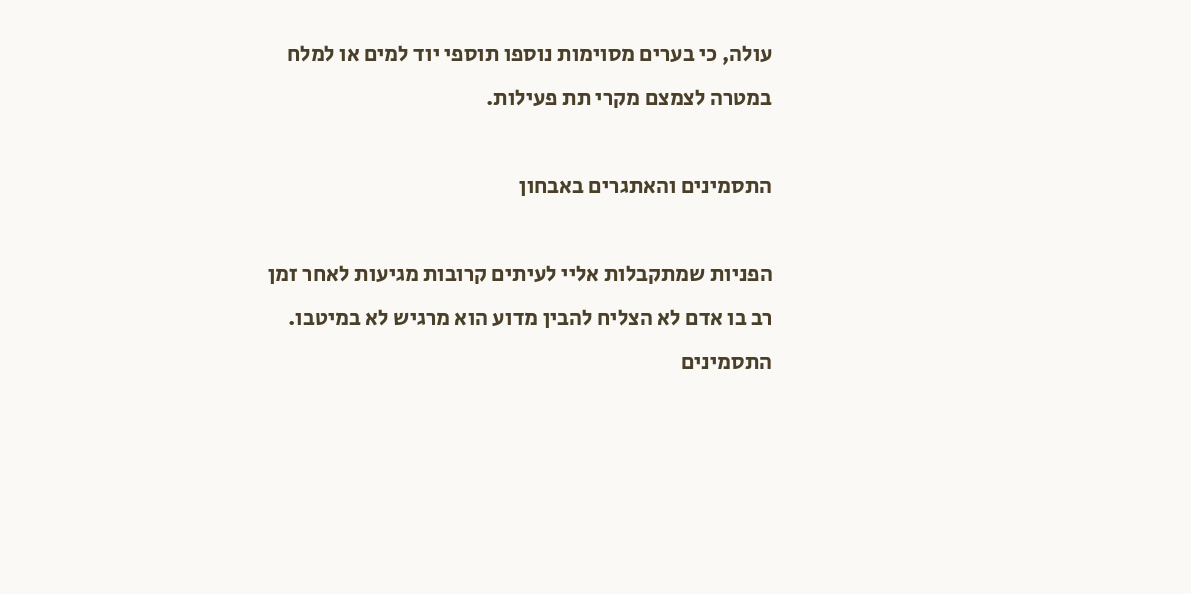עולה, כי בערים מסוימות נוספו תוספי יוד למים או למלח במטרה לצמצם מקרי תת פעילות.

התסמינים והאתגרים באבחון

הפניות שמתקבלות אליי לעיתים קרובות מגיעות לאחר זמן רב בו אדם לא הצליח להבין מדוע הוא מרגיש לא במיטבו. התסמינים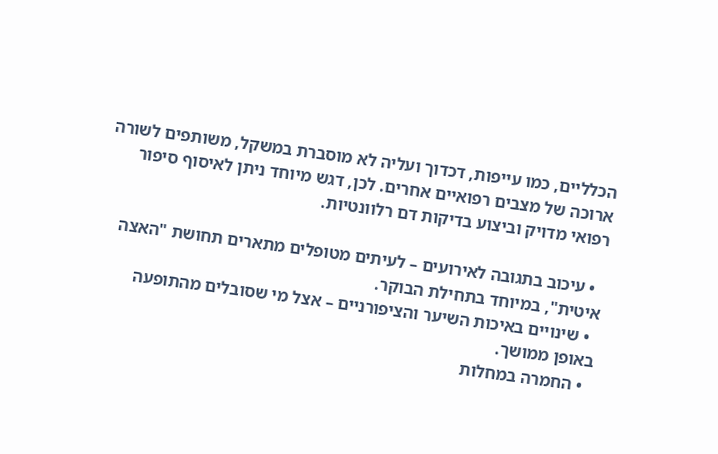הכלליים, כמו עייפות, דכדוך ועליה לא מוסברת במשקל, משותפים לשורה ארוכה של מצבים רפואיים אחרים. לכן, דגש מיוחד ניתן לאיסוף סיפור רפואי מדויק וביצוע בדיקות דם רלוונטיות.

  • עיכוב בתגובה לאירועים – לעיתים מטופלים מתארים תחושת "האצה איטית", במיוחד בתחילת הבוקר.
  • שינויים באיכות השיער והציפורניים – אצל מי שסובלים מהתופעה באופן ממושך.
  • החמרה במחלות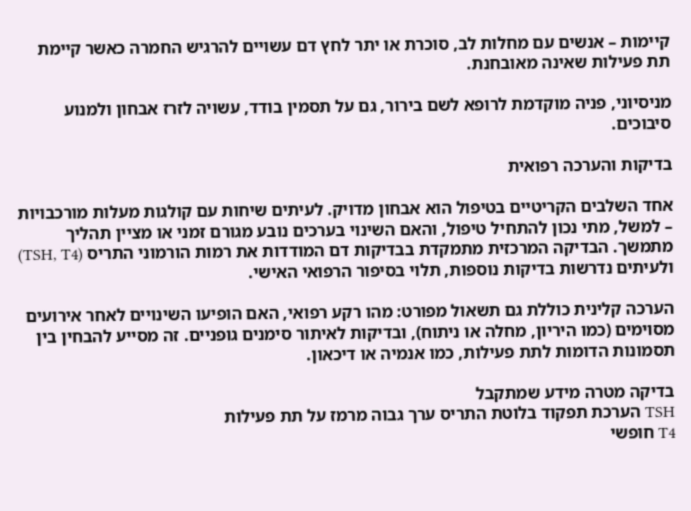קיימות – אנשים עם מחלות לב, סוכרת או יתר לחץ דם עשויים להרגיש החמרה כאשר קיימת תת פעילות שאינה מאובחנת.

מניסיוני, פניה מוקדמת לרופא לשם בירור, גם על תסמין בודד, עשויה לזרז אבחון ולמנוע סיבוכים.

בדיקות והערכה רפואית

אחד השלבים הקריטיים בטיפול הוא אבחון מדויק. לעיתים שיחות עם קולגות מעלות מורכבויות – למשל, מתי נכון להתחיל טיפול, והאם השינוי בערכים נובע מגורם זמני או מציין תהליך מתמשך. הבדיקה המרכזית מתמקדת בבדיקות דם המודדות את רמות הורמוני התריס (TSH, T4) ולעיתים נדרשות בדיקות נוספות, תלוי בסיפור הרפואי האישי.

הערכה קלינית כוללת גם תשאול מפורט: מהו רקע רפואי, האם הופיעו השינויים לאחר אירועים מסוימים (כמו היריון, מחלה או ניתוח), ובדיקות לאיתור סימנים גופניים. זה מסייע להבחין בין תסמונות הדומות לתת פעילות, כמו אנמיה או דיכאון.

בדיקה מטרה מידע שמתקבל
TSH הערכת תפקוד בלוטת התריס ערך גבוה מרמז על תת פעילות
T4 חופשי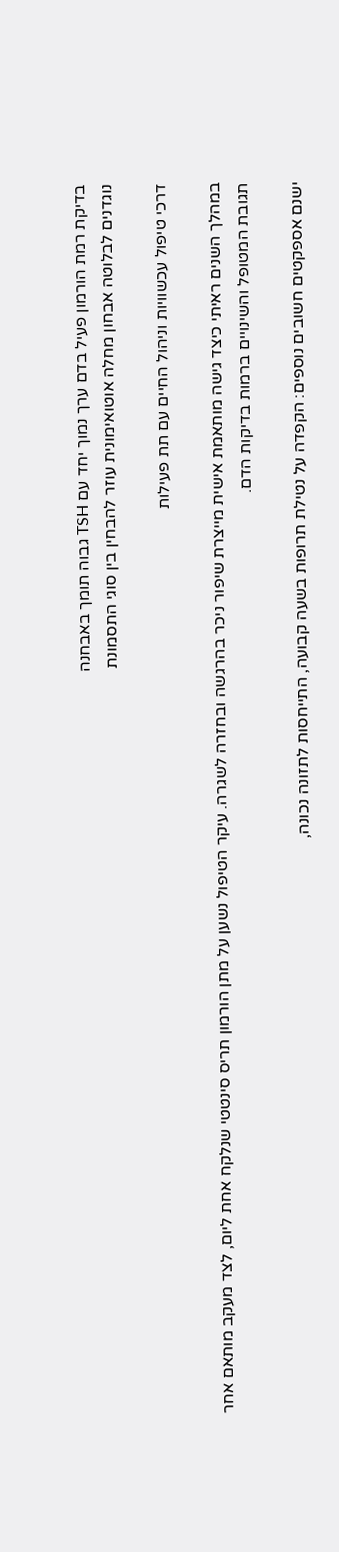בדיקת רמת הורמון פעיל בדם ערך נמוך יחד עם TSH גבוה תומך באבחנה
נוגדנים לבלוטה אבחון מחלה אוטואימונית עוזר להבחין בין סוגי התסמונת

דרכי טיפול עכשוויות וניהול החיים עם תת פעילות

במהלך השנים ראיתי כיצד גישה מותאמת אישית מייצרת שיפור ניכר בהרגשה ובחזרה לשגרה. עיקר הטיפול נשען על מתן הורמון תריס סינטטי שנלקח אחת ליום, לצד מעקב מותאם אחר תגובת המטופל והשינויים ברמות בדיקות הדם.

ישנם אספקטים חשובים נוספים: הקפדה על נטילת תרופות בשעה קבועה, התייחסות לתזונה נכונה,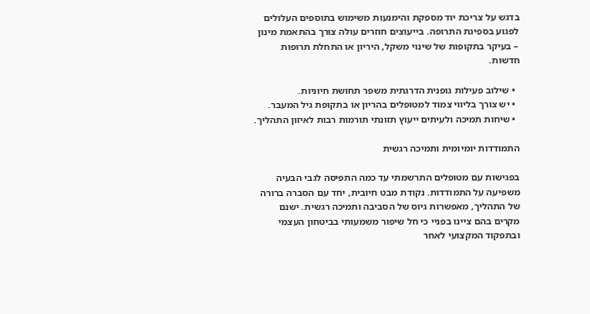בדגש על צריכת יוד מספקת והימנעות משימוש בתוספים העלולים לפגוע בספיגת התרופה. בייעוצים חוזרים עולה צורך בהתאמת מינון – בעיקר בתקופות של שינוי משקל, היריון או התחלת תרופות חדשות.

  • שילוב פעילות גופנית הדרגתית משפר תחושת חיוניות.
  • יש צורך בליווי צמוד למטופלים בהריון או בתקופת גיל המעבר.
  • שיחות תמיכה ולעיתים ייעוץ תזונתי תורמות רבות לאיזון התהליך.

התמודדות יומיומית ותמיכה רגשית

בפגישות עם מטופלים התרשמתי עד כמה התפיסה לגבי הבעיה משפיעה על התמודדות. נקודת מבט חיובית, יחד עם הסברה ברורה של התהליך, מאפשרות גיוס של הסביבה ותמיכה רגשית. ישנם מקרים בהם ציינו בפניי כי חל שיפור משמעותי בביטחון העצמי ובתפקוד המקצועי לאחר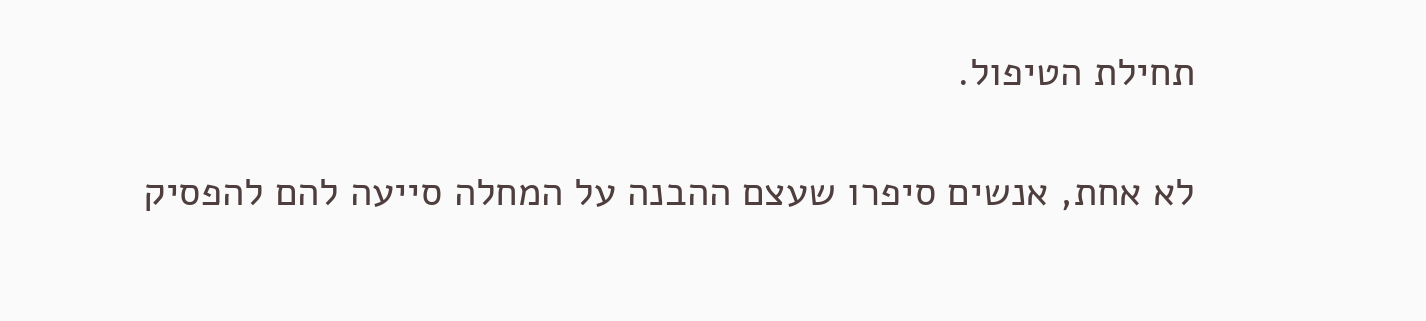תחילת הטיפול.

לא אחת, אנשים סיפרו שעצם ההבנה על המחלה סייעה להם להפסיק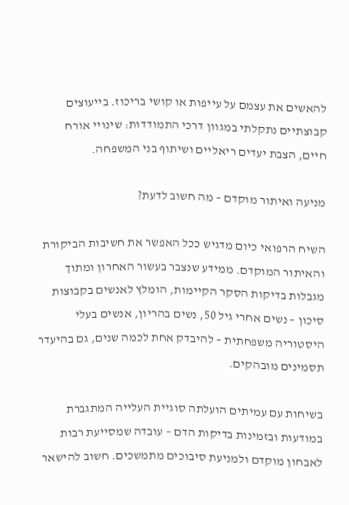להאשים את עצמם על עייפות או קושי בריכוז. בייעוצים קבוצתיים נתקלתי במגוון דרכי התמודדות: שינויי אורח חיים, הצבת יעדים ריאליים ושיתוף בני המשפחה.

מניעה ואיתור מוקדם – מה חשוב לדעת?

השיח הרפואי כיום מדגיש ככל האפשר את חשיבות הביקורת והאיתור המוקדם. ממידע שנצבר בעשור האחרון ומתוך מגבלות בדיקות הסקר הקיימות, הומלץ לאנשים בקבוצות סיכון – נשים אחרי גיל 50, נשים בהריון, אנשים בעלי היסטוריה משפחתית – להיבדק אחת לכמה שנים, גם בהיעדר תסמינים מובהקים.

בשיחות עם עמיתים הועלתה סוגיית העלייה המתגברת במודעות ובזמינות בדיקות הדם – עובדה שמסייעת רבות לאבחון מוקדם ולמניעת סיבוכים מתמשכים. חשוב להישאר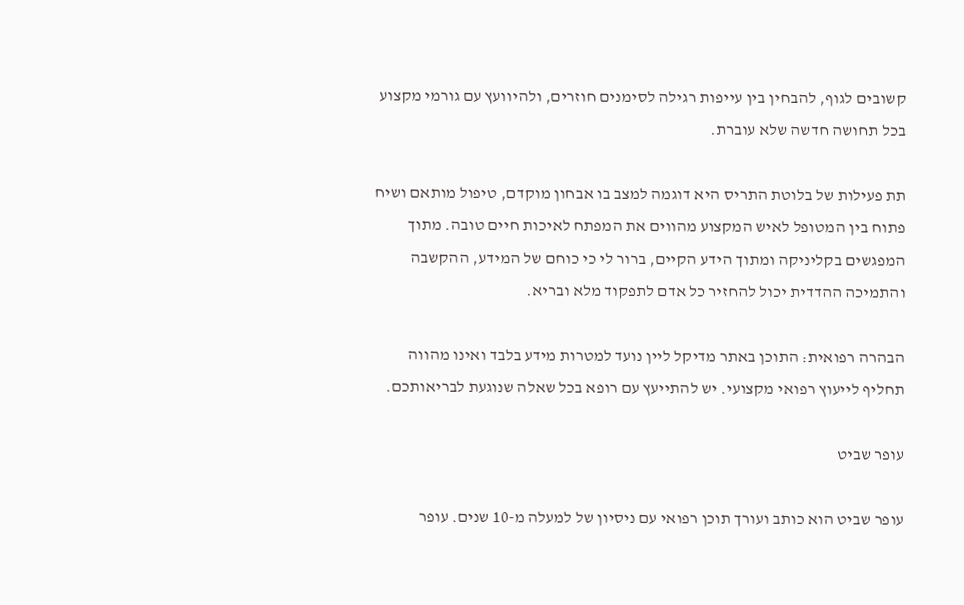קשובים לגוף, להבחין בין עייפות רגילה לסימנים חוזרים, ולהיוועץ עם גורמי מקצוע בכל תחושה חדשה שלא עוברת.

תת פעילות של בלוטת התריס היא דוגמה למצב בו אבחון מוקדם, טיפול מותאם ושיח פתוח בין המטופל לאיש המקצוע מהווים את המפתח לאיכות חיים טובה. מתוך המפגשים בקליניקה ומתוך הידע הקיים, ברור לי כי כוחם של המידע, ההקשבה והתמיכה ההדדית יכול להחזיר כל אדם לתפקוד מלא ובריא.

הבהרה רפואית: התוכן באתר מדיקל ליין נועד למטרות מידע בלבד ואינו מהווה תחליף לייעוץ רפואי מקצועי. יש להתייעץ עם רופא בכל שאלה שנוגעת לבריאותכם.

עופר שביט

עופר שביט הוא כותב ועורך תוכן רפואי עם ניסיון של למעלה מ-10 שנים. עופר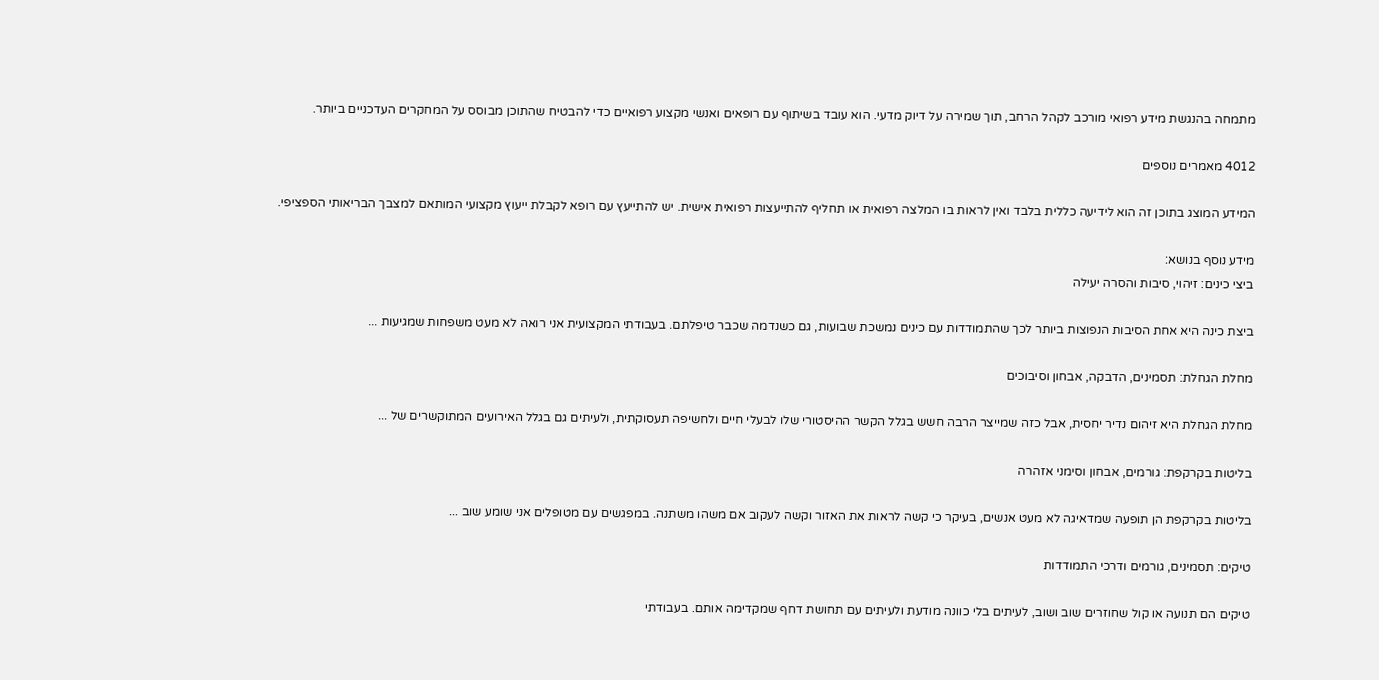מתמחה בהנגשת מידע רפואי מורכב לקהל הרחב, תוך שמירה על דיוק מדעי. הוא עובד בשיתוף עם רופאים ואנשי מקצוע רפואיים כדי להבטיח שהתוכן מבוסס על המחקרים העדכניים ביותר.

4012 מאמרים נוספים

המידע המוצג בתוכן זה הוא לידיעה כללית בלבד ואין לראות בו המלצה רפואית או תחליף להתייעצות רפואית אישית. יש להתייעץ עם רופא לקבלת ייעוץ מקצועי המותאם למצבך הבריאותי הספציפי.

מידע נוסף בנושא:
ביצי כינים: זיהוי, סיבות והסרה יעילה

ביצת כינה היא אחת הסיבות הנפוצות ביותר לכך שהתמודדות עם כינים נמשכת שבועות, גם כשנדמה שכבר טיפלתם. בעבודתי המקצועית אני רואה לא מעט משפחות שמגיעות ...

מחלת הגחלת: תסמינים, הדבקה, אבחון וסיבוכים

מחלת הגחלת היא זיהום נדיר יחסית, אבל כזה שמייצר הרבה חשש בגלל הקשר ההיסטורי שלו לבעלי חיים ולחשיפה תעסוקתית, ולעיתים גם בגלל האירועים המתוקשרים של ...

בליטות בקרקפת: גורמים, אבחון וסימני אזהרה

בליטות בקרקפת הן תופעה שמדאיגה לא מעט אנשים, בעיקר כי קשה לראות את האזור וקשה לעקוב אם משהו משתנה. במפגשים עם מטופלים אני שומע שוב ...

טיקים: תסמינים, גורמים ודרכי התמודדות

טיקים הם תנועה או קול שחוזרים שוב ושוב, לעיתים בלי כוונה מודעת ולעיתים עם תחושת דחף שמקדימה אותם. בעבודתי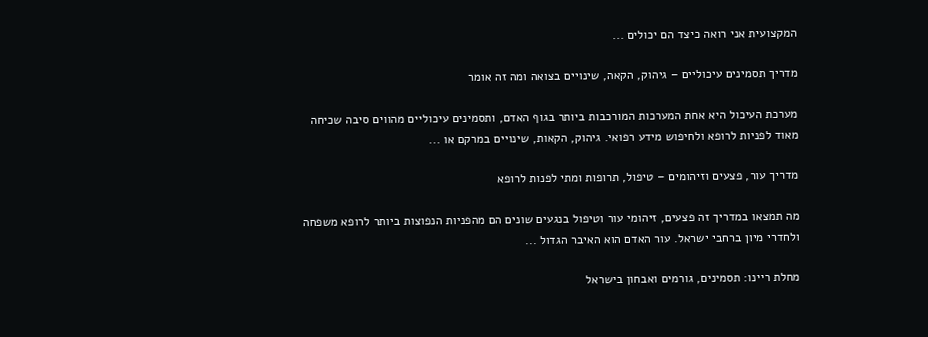המקצועית אני רואה כיצד הם יכולים ...

מדריך תסמינים עיכוליים – גיהוק, הקאה, שינויים בצואה ומה זה אומר

מערכת העיכול היא אחת המערכות המורכבות ביותר בגוף האדם, ותסמינים עיכוליים מהווים סיבה שכיחה מאוד לפניות לרופא ולחיפוש מידע רפואי. גיהוק, הקאות, שינויים במרקם או ...

מדריך עור, פצעים וזיהומים – טיפול, תרופות ומתי לפנות לרופא

מה תמצאו במדריך זה פצעים, זיהומי עור וטיפול בנגעים שונים הם מהפניות הנפוצות ביותר לרופא משפחה ולחדרי מיון ברחבי ישראל. עור האדם הוא האיבר הגדול ...

מחלת ריינו: תסמינים, גורמים ואבחון בישראל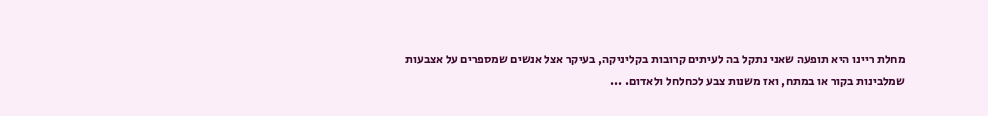מחלת ריינו היא תופעה שאני נתקל בה לעיתים קרובות בקליניקה, בעיקר אצל אנשים שמספרים על אצבעות שמלבינות בקור או במתח, ואז משנות צבע לכחלחל ולאדום. ...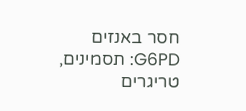חסר באנזים G6PD: תסמינים, טריגרים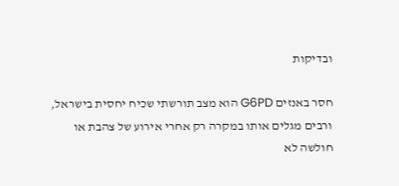ובדיקות

חסר באנזים G6PD הוא מצב תורשתי שכיח יחסית בישראל, ורבים מגלים אותו במקרה רק אחרי אירוע של צהבת או חולשה לא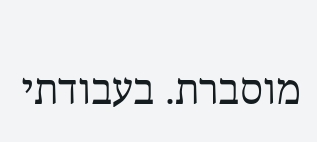מוסברת. בעבודתי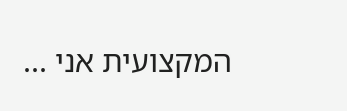המקצועית אני ...